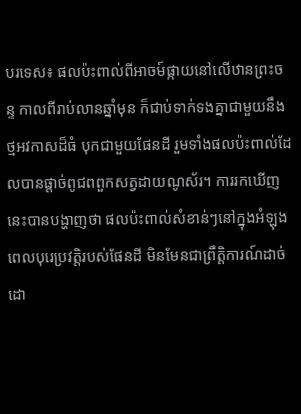បរទេស៖ ផលប៉ះពាល់ពីអាចម៍ផ្កាយនៅលើឋានព្រះចន្ទ កាលពីរាប់លានឆ្នាំមុន ក៏ជាប់ទាក់ទងគ្នាជាមួយនឹងថ្មអវកាសដ៏ធំ បុកជាមួយផែនដី រួមទាំងផលប៉ះពាល់ដែលបានផ្ដាច់ពូជពពួកសត្វដាយណូស័រ។ ការរកឃើញនេះបានបង្ហាញថា ផលប៉ះពាល់សំខាន់ៗនៅក្នុងអំឡុងពេលបុរេប្រវត្តិរបស់ផែនដី មិនមែនជាព្រឹត្តិការណ៍ដាច់ដោ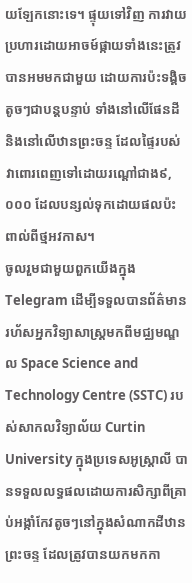យឡែកនោះទេ។ ផ្ទុយទៅវិញ ការវាយប្រហារដោយអាចម៍ផ្កាយទាំងនេះត្រូវបានអមមកជាមួយ ដោយការប៉ះទង្គិចតូចៗជាបន្តបន្ទាប់ ទាំងនៅលើផែនដី និងនៅលើឋានព្រះចន្ទ ដែលផ្ទៃរបស់វាពោរពេញទៅដោយរណ្ដៅជាង៩,០០០ ដែលបន្សល់ទុកដោយផលប៉ះពាល់ពីថ្មអវកាស។
ចូលរួមជាមួយពួកយើងក្នុង Telegram ដើម្បីទទួលបានព័ត៌មានរហ័សអ្នកវិទ្យាសាស្ត្រមកពីមជ្ឈមណ្ឌល Space Science and Technology Centre (SSTC) របស់សាកលវិទ្យាល័យ Curtin University ក្នុងប្រទេសអូស្ត្រាលី បានទទួលលទ្ធផលដោយការសិក្សាពីគ្រាប់អង្កាំកែវតូចៗនៅក្នុងសំណាកដីឋានព្រះចន្ទ ដែលត្រូវបានយកមកកា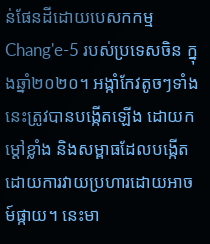ន់ផែនដីដោយបេសកកម្ម Chang'e-5 របស់ប្រទេសចិន ក្នុងឆ្នាំ២០២០។ អង្កាំកែវតូចៗទាំងនេះត្រូវបានបង្កើតឡើង ដោយកម្ដៅខ្លាំង និងសម្ពាធដែលបង្កើតដោយការវាយប្រហារដោយអាចម៍ផ្កាយ។ នេះមា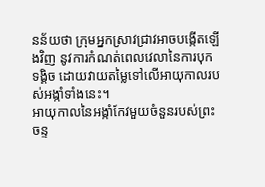នន័យថា ក្រុមអ្នកស្រាវជ្រាវអាចបង្កើតឡើងវិញ នូវការកំណត់ពេលវេលានៃការបុកទង្គិច ដោយវាយតម្លៃទៅលើអាយុកាលរបស់អង្កាំទាំងនេះ។
អាយុកាលនៃអង្កាំកែវមួយចំនួនរបស់ព្រះចន្ទ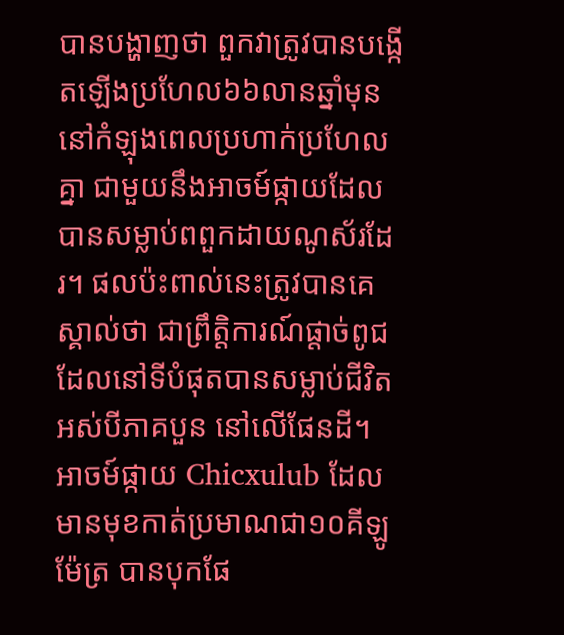បានបង្ហាញថា ពួកវាត្រូវបានបង្កើតឡើងប្រហែល៦៦លានឆ្នាំមុន នៅកំឡុងពេលប្រហាក់ប្រហែលគ្នា ជាមួយនឹងអាចម៍ផ្កាយដែលបានសម្លាប់ពពួកដាយណូស័រដែរ។ ផលប៉ះពាល់នេះត្រូវបានគេស្គាល់ថា ជាព្រឹត្តិការណ៍ផ្ដាច់ពូជ ដែលនៅទីបំផុតបានសម្លាប់ជីវិតអស់បីភាគបួន នៅលើផែនដី។ អាចម៍ផ្កាយ Chicxulub ដែលមានមុខកាត់ប្រមាណជា១០គីឡូម៉ែត្រ បានបុកផែ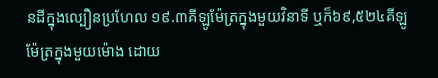នដីក្នុងល្បឿនប្រហែល ១៩.៣គីឡូម៉ែត្រក្នុងមួយវិនាទី ឬក៏៦៩,៥២៤គីឡូម៉ែត្រក្នុងមួយម៉ោង ដោយ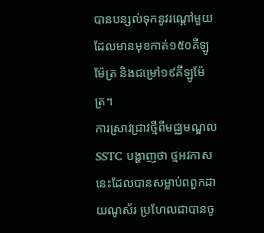បានបន្សល់ទុកនូវរណ្ដៅមួយដែលមានមុខកាត់១៥០គីឡូម៉ែត្រ និងជម្រៅ១៩គីឡូម៉ែត្រ។
ការស្រាវជ្រាវថ្មីពីមជ្ឈមណ្ឌល SSTC បង្ហាញថា ថ្មអវកាសនេះដែលបានសម្លាប់ពពួកដាយណូស័រ ប្រហែលជាបានចូ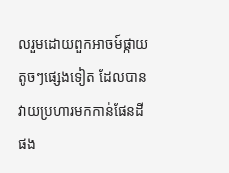លរួមដោយពួកអាចម៍ផ្កាយតូចៗផ្សេងទៀត ដែលបានវាយប្រហារមកកាន់ផែនដីផង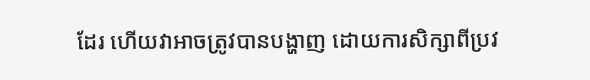ដែរ ហើយវាអាចត្រូវបានបង្ហាញ ដោយការសិក្សាពីប្រវ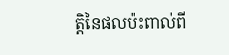ត្តិនៃផលប៉ះពាល់ពី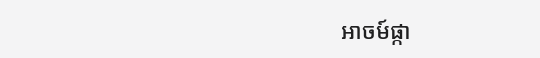អាចម៍ផ្កា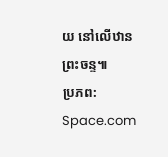យ នៅលើឋានព្រះចន្ទ៕
ប្រភព: Space.com